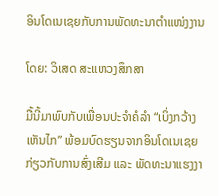ອິນໂດເນເຊຍກັບການພັດທະນາຕຳແໜ່ງງານ

ໂດຍ: ວິເສດ ສະແຫວງສຶກສາ

ມື້ນີ້ມາພົບກັບເພື່ອນປະຈຳຄໍລຳ “ເບິ່ງກວ້າງເຫັນໄກ” ພ້ອມບົດຮຽນຈາກອິນໂດເນເຊຍກ່ຽວກັບການສົ່ງເສີມ ແລະ ພັດທະນາແຮງງາ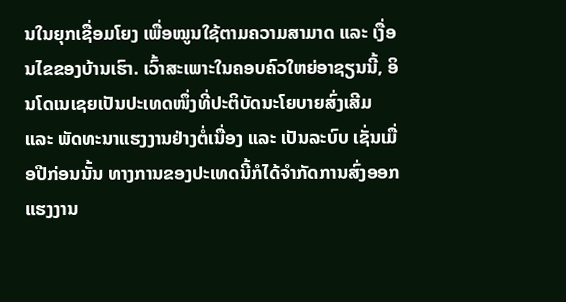ນໃນຍຸກເຊື່ອມໂຍງ ເພື່ອໝູນໃຊ້ຕາມຄວາມສາມາດ ແລະ ເງື່ອນໄຂຂອງບ້ານເຮົາ. ເວົ້າສະເພາະໃນຄອບຄົວໃຫຍ່ອາຊຽນນີ້, ອິນໂດເນເຊຍເປັນປະເທດໜຶ່ງທີ່ປະຕິບັດນະໂຍບາຍສົ່ງເສີມ ແລະ ພັດທະນາແຮງງານຢ່າງຕໍ່ເນື່ອງ ແລະ ເປັນລະບົບ ເຊັ່ນເມື່ອປີກ່ອນນັ້ນ ທາງການຂອງປະເທດນີ້ກໍໄດ້ຈຳກັດການສົ່ງອອກແຮງງານ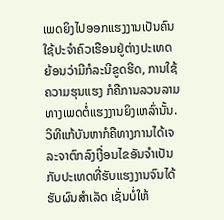ເພດຍິງໄປອອກແຮງງານເປັນຄົນໃຊ້ປະຈຳຄົວເຮືອນຢູ່ຕ່າງປະເທດ ຍ້ອນວ່າມີກໍລະນີຂູດຮີດ, ການໃຊ້ຄວາມຮຸນແຮງ ກໍຄືການລວນລາມທາງເພດຕໍ່ແຮງງານຍິງເຫລົ່ານັ້ນ. ວິທີແກ້ບັນຫາກໍຄືທາງການໄດ້ເຈລະຈາຕົກລົງເງື່ອນໄຂອັນຈຳເປັນກັບປະເທດທີ່ຮັບແຮງງານຈົນໄດ້ຮັບຜົນສຳເລັດ ເຊັ່ນບໍ່ໃຫ້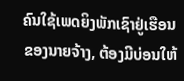ຄົນໃຊ້ເພດຍິງພັກເຊົາຢູ່ເຮືອນຂອງນາຍຈ້າງ, ຕ້ອງມີບ່ອນໃຫ້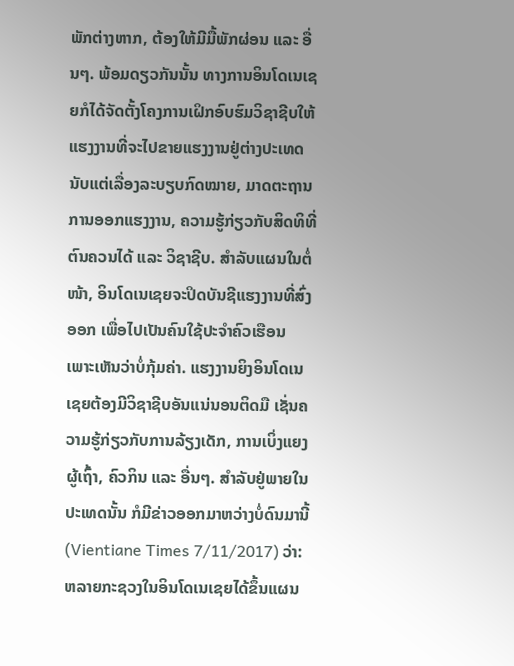ພັກຕ່າງຫາກ, ຕ້ອງໃຫ້ມີມື້ພັກຜ່ອນ ແລະ ອື່ນໆ. ພ້ອມດຽວກັນນັ້ນ ທາງການອິນໂດເນເຊຍກໍໄດ້ຈັດຕັ້ງໂຄງການເຝິກອົບຮົມວິຊາຊີບໃຫ້ແຮງງານທີ່ຈະໄປຂາຍແຮງງານຢູ່ຕ່າງປະເທດ ນັບແຕ່ເລື່ອງລະບຽບກົດໝາຍ, ມາດຕະຖານການອອກແຮງງານ, ຄວາມຮູ້ກ່ຽວກັບສິດທິທີ່ຕົນຄວນໄດ້ ແລະ ວິຊາຊີບ. ສຳລັບແຜນໃນຕໍ່ໜ້າ, ອິນໂດເນເຊຍຈະປິດບັນຊີແຮງງານທີ່ສົ່ງອອກ ເພື່ອໄປເປັນຄົນໃຊ້ປະຈຳຄົວເຮືອນ ເພາະເຫັນວ່າບໍ່ກຸ້ມຄ່າ. ແຮງງານຍິງອິນໂດເນເຊຍຕ້ອງມີວິຊາຊີບອັນແນ່ນອນຕິດມື ເຊັ່ນຄວາມຮູ້ກ່ຽວກັບການລ້ຽງເດັກ, ການເບິ່ງແຍງຜູ້ເຖົ້າ, ຄົວກິນ ແລະ ອື່ນໆ. ສຳລັບຢູ່ພາຍໃນປະເທດນັ້ນ ກໍມີຂ່າວອອກມາຫວ່າງບໍ່ດົນມານີ້ (Vientiane Times 7/11/2017) ວ່າ: ຫລາຍກະຊວງໃນອິນໂດເນເຊຍໄດ້ຂຶ້ນແຜນ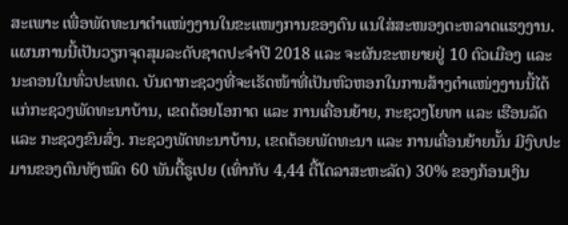ສະເພາະ ເພື່ອພັດທະນາຕຳແໜ່ງງານໃນຂະແໜງການຂອງຕົນ ແນໃສ່ສະໜອງຕະຫລາດແຮງງານ. ແຜນການນີ້ເປັນວຽກຈຸດສຸມລະດັບຊາດປະຈຳປີ 2018 ແລະ ຈະຜັນຂະຫຍາຍຢູ່ 10 ຕົວເມືອງ ແລະ ນະຄອນໃນທົ່ວປະເທດ. ບັນດາກະຊວງທີ່ຈະເຮັດໜ້າທີ່ເປັນຫົວຫອກໃນການສ້າງຕຳແໜ່ງງານນີ້ໄດ້ແກ່ກະຊວງພັດທະນາບ້ານ, ເຂດດ້ອຍໂອກາດ ແລະ ການເຄື່ອນຍ້າຍ, ກະຊວງໂຍທາ ແລະ ເຮືອນລັດ ແລະ ກະຊວງຂົນສົ່ງ. ກະຊວງພັດທະນາບ້ານ, ເຂດດ້ອຍພັດທະນາ ແລະ ການເຄື່ອນຍ້າຍນັ້ນ ມີງົບປະມານຂອງຕົນທັງໝົດ 60 ພັນຕື້ຣູເປຍ (ເທົ່າກັບ 4,44 ຕື້ໂດລາສະຫະລັດ) 30% ຂອງກ້ອນເງິນ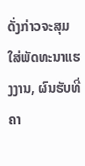ດັ່ງກ່າວຈະສຸມໃສ່ພັດທະນາແຮງງານ, ຜົນຮັບທີ່ຄາ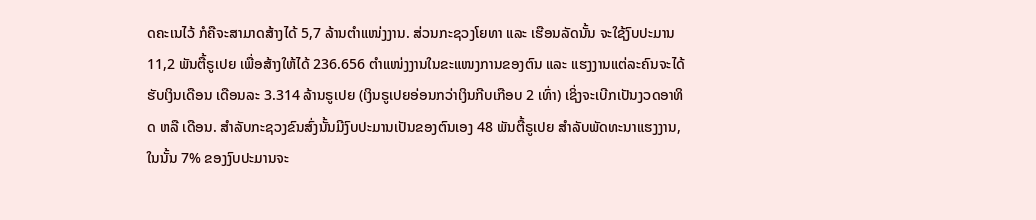ດຄະເນໄວ້ ກໍຄືຈະສາມາດສ້າງໄດ້ 5,7 ລ້ານຕຳແໜ່ງງານ. ສ່ວນກະຊວງໂຍທາ ແລະ ເຮືອນລັດນັ້ນ ຈະໃຊ້ງົບປະມານ 11,2 ພັນຕື້ຣູເປຍ ເພື່ອສ້າງໃຫ້ໄດ້ 236.656 ຕຳແໜ່ງງານໃນຂະແໜງການຂອງຕົນ ແລະ ແຮງງານແຕ່ລະຄົນຈະໄດ້ຮັບເງິນເດືອນ ເດືອນລະ 3.314 ລ້ານຣູເປຍ (ເງິນຣູເປຍອ່ອນກວ່າເງິນກີບເກືອບ 2 ເທົ່າ) ເຊິ່ງຈະເບີກເປັນງວດອາທິດ ຫລື ເດືອນ. ສຳລັບກະຊວງຂົນສົ່ງນັ້ນມີງົບປະມານເປັນຂອງຕົນເອງ 48 ພັນຕື້ຣູເປຍ ສຳລັບພັດທະນາແຮງງານ, ໃນນັ້ນ 7% ຂອງງົບປະມານຈະ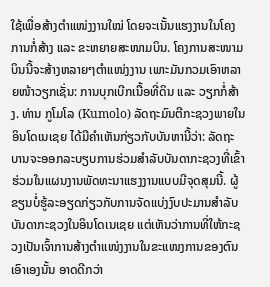ໃຊ້ເພື່ອສ້າງຕຳແໜ່ງງານໃໝ່ ໂດຍຈະເນັ້ນແຮງງານໃນໂຄງການກໍ່ສ້າງ ແລະ ຂະຫຍາຍສະໜາມບິນ. ໂຄງການສະໜາມບິນນີ້ຈະສ້າງຫລາຍໆຕຳແໜ່ງງານ ເພາະມັນກວມເອົາຫລາຍໜ້າວຽກເຊັ່ນ: ການບຸກເບີກເນື້ອທີ່ດິນ ແລະ ວຽກກໍ່ສ້າງ. ທ່ານ ກູໂມໂລ (Kumolo) ລັດຖະມົນຕີກະຊວງພາຍໃນອິນໂດເນເຊຍ ໄດ້ມີຄຳເຫັນກ່ຽວກັບບັນຫານີ້ວ່າ: ລັດຖະບານຈະອອກລະບຽບການຮ່ວມສຳລັບບັນດາກະຊວງທີ່ເຂົ້າຮ່ວມໃນແຜນງານພັດທະນາແຮງງານແບບມີຈຸດສຸມນີ້. ຜູ້ຂຽນບໍ່ຮູ້ລະອຽດກ່ຽວກັບການຈັດແບ່ງງົບປະມານສຳລັບບັນດາກະຊວງໃນອິນໂດເນເຊຍ ແຕ່ເຫັນວ່າການທີ່ໃຫ້ກະຊວງເປັນເຈົ້າການສ້າງຕຳແໜ່ງງານໃນຂະແໜງການຂອງຕົນເອົາເອງນັ້ນ ອາດດີກວ່າ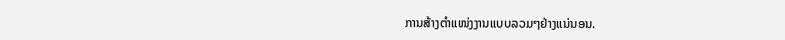ການສ້າງຕຳແໜ່ງງານແບບລວມໆຢ່າງແນ່ນອນ.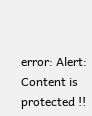error: Alert: Content is protected !!